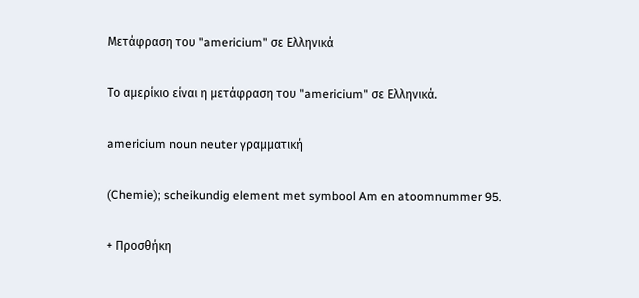Μετάφραση του "americium" σε Ελληνικά

Το αμερίκιο είναι η μετάφραση του "americium" σε Ελληνικά.

americium noun neuter γραμματική

(Chemie); scheikundig element met symbool Am en atoomnummer 95.

+ Προσθήκη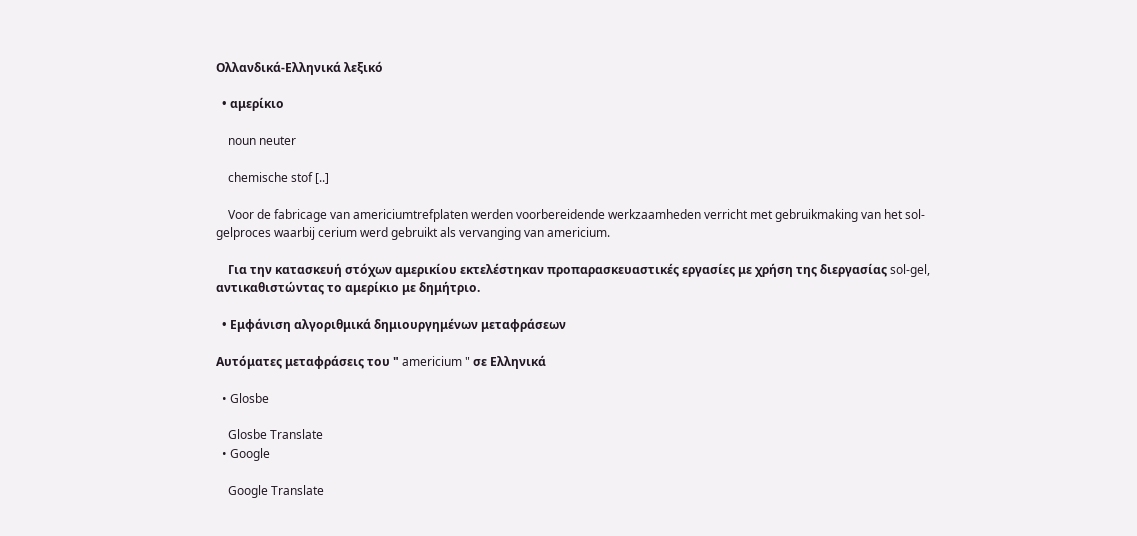Ολλανδικά-Ελληνικά λεξικό

  • αμερίκιο

    noun neuter

    chemische stof [..]

    Voor de fabricage van americiumtrefplaten werden voorbereidende werkzaamheden verricht met gebruikmaking van het sol-gelproces waarbij cerium werd gebruikt als vervanging van americium.

    Για την κατασκευή στόχων αμερικίου εκτελέστηκαν προπαρασκευαστικές εργασίες με χρήση της διεργασίας sol-gel, αντικαθιστώντας το αμερίκιο με δημήτριο.

  • Εμφάνιση αλγοριθμικά δημιουργημένων μεταφράσεων

Αυτόματες μεταφράσεις του " americium " σε Ελληνικά

  • Glosbe

    Glosbe Translate
  • Google

    Google Translate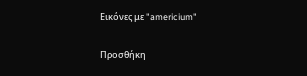Εικόνες με "americium"

Προσθήκη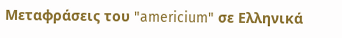Μεταφράσεις του "americium" σε Ελληνικά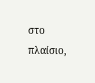στο πλαίσιο,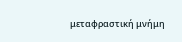μεταφραστική μνήμη